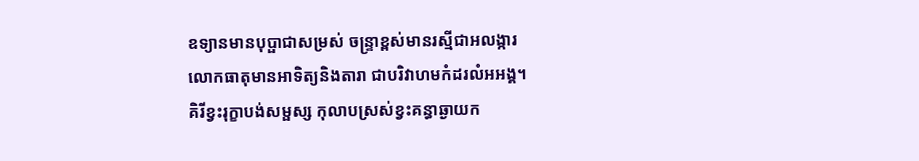ឧទ្យានមានបុប្ផាជាសម្រស់ ចន្រ្ទាខ្ពស់មានរស្មីជាអលង្ការ
លោកធាតុមានអាទិត្យនិងតារា ជាបរិវាហមកំដរលំអអង្គ។
គិរីខ្វះរុក្ខាបង់សម្ផស្ស កុលាបស្រស់ខ្វះគន្ធាឆ្ងាយក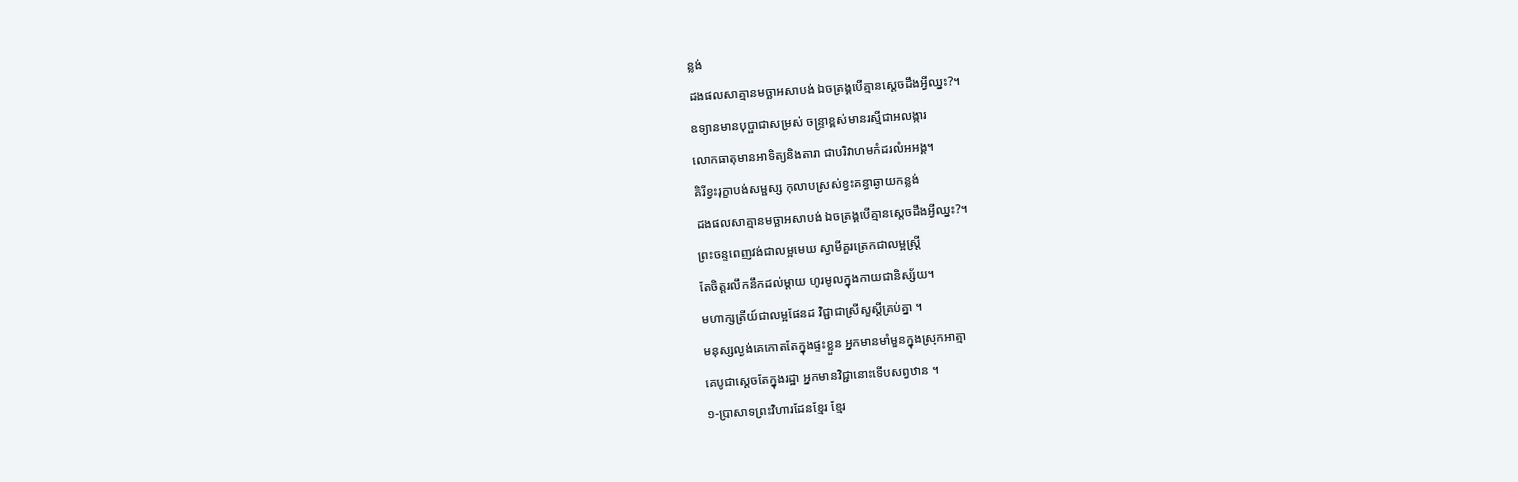ន្លង់
ដងផលសាគ្មានមច្ឆាអសាបង់ ឯចត្រង្គបើគ្មានស្តេចដឹងអ្វីឈ្នះ?។
ឧទ្យានមានបុប្ផាជាសម្រស់ ចន្រ្ទាខ្ពស់មានរស្មីជាអលង្ការ
លោកធាតុមានអាទិត្យនិងតារា ជាបរិវាហមកំដរលំអអង្គ។
គិរីខ្វះរុក្ខាបង់សម្ផស្ស កុលាបស្រស់ខ្វះគន្ធាឆ្ងាយកន្លង់
ដងផលសាគ្មានមច្ឆាអសាបង់ ឯចត្រង្គបើគ្មានស្តេចដឹងអ្វីឈ្នះ?។
ព្រះចន្ទពេញវង់ជាលម្អមេឃ ស្វាមីគួរត្រេកជាលម្អស្ត្រី
តែចិត្តរលឹកនឹកដល់ម្តាយ ហូរមូលក្នុងកាយជានិស្ស័យ។
មហាក្សត្រីយ៍ជាលម្អផែនដ វិជ្ជាជាស្រីសួស្តីគ្រប់គ្នា ។
មនុស្សល្ងង់គេកោតតែក្នុងផ្ទះខ្លួន អ្នកមានមាំមួនក្នុងស្រុកអាត្មា
គេបូជាស្តេចតែក្នុងរដ្ឋា អ្នកមានវិជ្ជានោះទើបសព្វឋាន ។
១-ប្រាសាទព្រះវិហារដែនខ្មែរ ខ្មែរ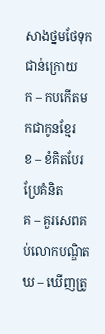សាងថ្នមថែទុកជាន់ក្រោយ
ក – កបកើតមកជាកូនខ្មែរ
ខ – ខំគិតបែរប្រែគំនិត
គ – គួរសេពគប់លោកបណ្ឌិត
ឃ – ឃើញត្រូ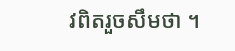វពិតរួចសឹមថា ។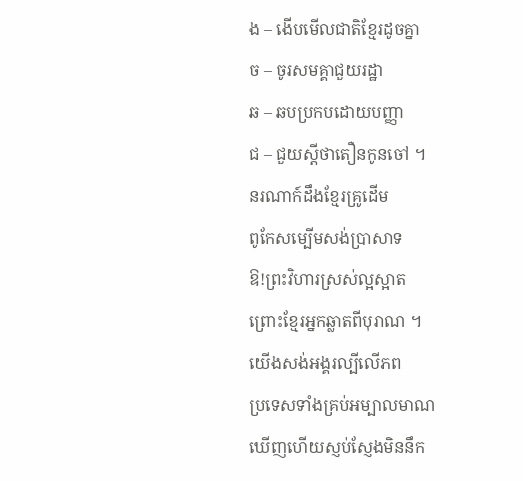ង – ងើបមើលជាតិខ្មែរដូចគ្នា
ច – ចូរសមគ្គាជួយរដ្ឋា
ឆ – ឆបប្រកបដោយបញ្ញា
ជ – ជួយស្តីថាតឿនកូនចៅ ។
នរណាក៍ដឹងខ្មែរគ្រូដើម
ពូកែសម្បើមសង់ប្រាសាទ
ឱ!ព្រះវិហារស្រស់ល្អស្អាត
ព្រោះខ្មែរអ្នកឆ្លាតពីបុរាណ ។
យើងសង់អង្គរល្បីលើភព
ប្រទេសទាំងគ្រប់អម្បាលមាណ
ឃើញហើយស្ញប់ស្ញែងមិននឹក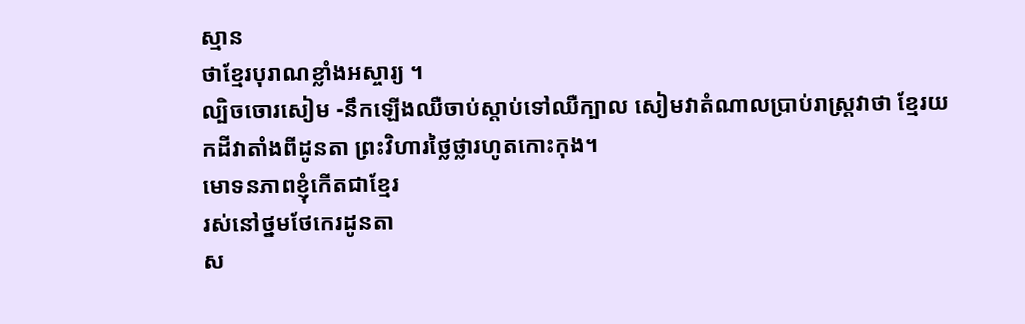ស្មាន
ថាខ្មែរបុរាណខ្លាំងអស្ចារ្យ ។
ល្បិចចោរសៀម -នឹកឡើងឈឺចាប់ស្តាប់ទៅឈឺក្បាល សៀមវាតំណាលប្រាប់រាស្រ្តវាថា ខ្មែរយកដីវាតាំងពីដូនតា ព្រះវិហារថ្លៃថ្លារហូតកោះកុង។
មោទនភាពខ្ញុំកើតជាខ្មែរ
រស់នៅថ្នមថែកេរដូនតា
ស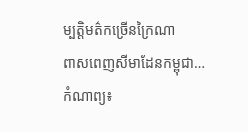ម្បត្តិមត៌កច្រើនក្រៃណា
ពាសពេញសីមាដែនកម្ពុជា…
កំណាព្យ៖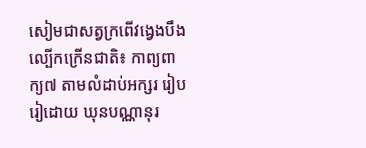សៀមជាសត្វក្រពើវង្វេងបឹង
ល្បើកក្រើនជាតិ៖ កាព្យពាក្យ៧ តាមលំដាប់អក្សរ រៀបរៀដោយ ឃុនបណ្ណានុរ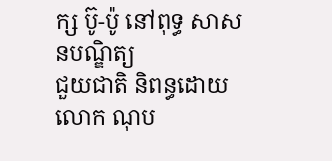ក្ស ប៊ូ-ប៉ូ នៅពុទ្ធ សាសនបណ្ឌិត្យ
ជួយជាតិ និពន្ធដោយលោក ណុប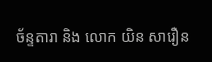ច័ន្ទតារា និង លោក យិន សារឿន